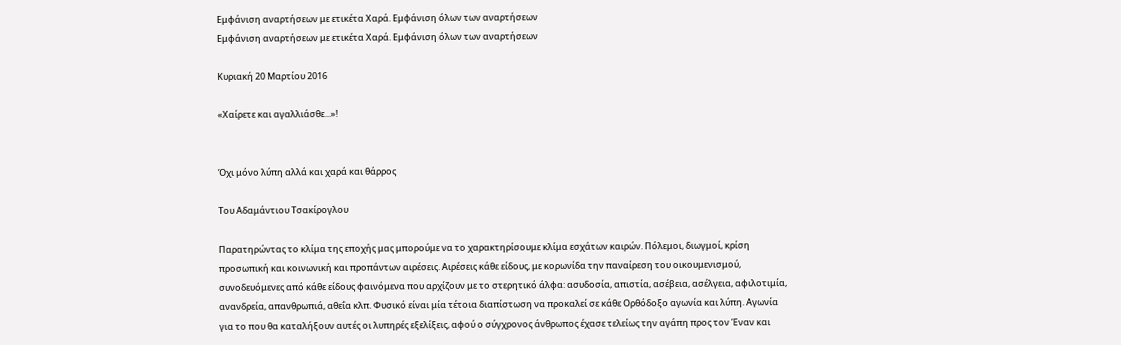Εμφάνιση αναρτήσεων με ετικέτα Χαρά. Εμφάνιση όλων των αναρτήσεων
Εμφάνιση αναρτήσεων με ετικέτα Χαρά. Εμφάνιση όλων των αναρτήσεων

Κυριακή 20 Μαρτίου 2016

«Χαίρετε και αγαλλιάσθε...»!


Όχι μόνο λύπη αλλά και χαρά και θάρρος

Του Αδαμάντιου Τσακίρογλου

Παρατηρώντας το κλίμα της εποχής μας μπορούμε να το χαρακτηρίσουμε κλίμα εσχάτων καιρών. Πόλεμοι, διωγμοί, κρίση προσωπική και κοινωνική και προπάντων αιρέσεις. Aιρέσεις κάθε είδους, με κορωνίδα την παναίρεση του οικουμενισμού, συνοδευόμενες από κάθε είδους φαινόμενα που αρχίζουν με το στερητικό άλφα: ασυδοσία, απιστία, ασέβεια, ασέλγεια, αφιλοτιμία, ανανδρεία, απανθρωπιά, αθεΐα κλπ. Φυσικό είναι μία τέτοια διαπίστωση να προκαλεί σε κάθε Ορθόδοξο αγωνία και λύπη. Αγωνία για το που θα καταλήξουν αυτές οι λυπηρές εξελίξεις, αφού ο σύγχρονος άνθρωπος έχασε τελείως την αγάπη προς τον Έναν και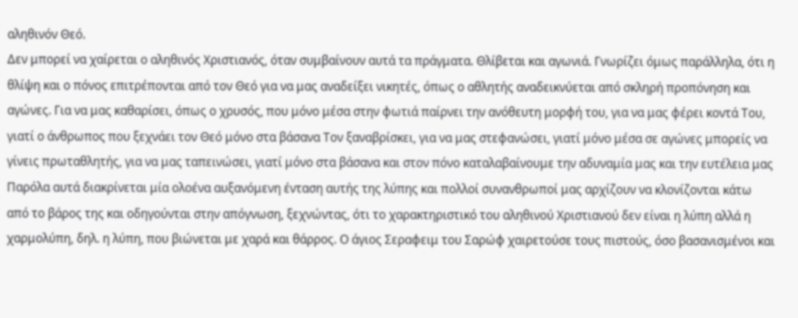αληθινόν Θεό.
Δεν μπορεί να χαίρεται ο αληθινός Χριστιανός, όταν συμβαίνουν αυτά τα πράγματα. Θλίβεται και αγωνιά. Γνωρίζει όμως παράλληλα, ότι η θλίψη και ο πόνος επιτρέπονται από τον Θεό για να μας αναδείξει νικητές, όπως ο αθλητής αναδεικνύεται από σκληρή προπόνηση και αγώνες. Για να μας καθαρίσει, όπως ο χρυσός, που μόνο μέσα στην φωτιά παίρνει την ανόθευτη μορφή του, για να μας φέρει κοντά Του, γιατί ο άνθρωπος που ξεχνάει τον Θεό μόνο στα βάσανα Τον ξαναβρίσκει, για να μας στεφανώσει, γιατί μόνο μέσα σε αγώνες μπορείς να γίνεις πρωταθλητής, για να μας ταπεινώσει, γιατί μόνο στα βάσανα και στον πόνο καταλαβαίνουμε την αδυναμία μας και την ευτέλεια μας
Παρόλα αυτά διακρίνεται μία ολοένα αυξανόμενη ένταση αυτής της λύπης και πολλοί συνανθρωποί μας αρχίζουν να κλονίζονται κάτω από το βάρος της και οδηγούνται στην απόγνωση, ξεχνώντας, ότι το χαρακτηριστικό του αληθινού Χριστιανού δεν είναι η λύπη αλλά η χαρμολύπη, δηλ. η λύπη, που βιώνεται με χαρά και θάρρος. Ο άγιος Σεραφειμ του Σαρώφ χαιρετούσε τους πιστούς, όσο βασανισμένοι και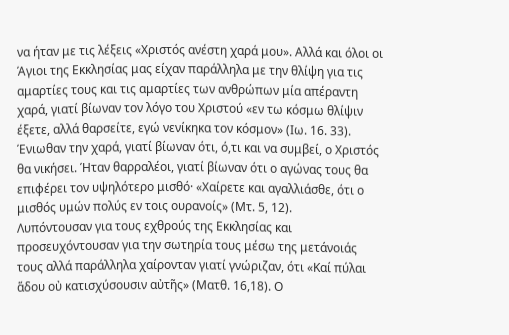να ήταν με τις λέξεις «Χριστός ανέστη χαρά μου». Αλλά και όλοι οι Άγιοι της Εκκλησίας μας είχαν παράλληλα με την θλίψη για τις αμαρτίες τους και τις αμαρτίες των ανθρώπων μία απέραντη χαρά, γιατί βίωναν τον λόγο του Χριστού «εν τω κόσμω θλίψιν έξετε, αλλά θαρσείτε, εγώ νενίκηκα τον κόσμον» (Ιω. 16. 33). Ένιωθαν την χαρά, γιατί βίωναν ότι, ό,τι και να συμβεί, ο Χριστός θα νικήσει. Ήταν θαρραλέοι, γιατί βίωναν ότι ο αγώνας τους θα επιφέρει τον υψηλότερο μισθό· «Χαίρετε και αγαλλιάσθε, ότι ο μισθός υμών πολύς εν τοις ουρανοίς» (Μτ. 5, 12).
Λυπόντουσαν για τους εχθρούς της Εκκλησίας και προσευχόντουσαν για την σωτηρία τους μέσω της μετάνοιάς τους αλλά παράλληλα χαίρονταν γιατί γνώριζαν, ότι «Καί πύλαι ἅδου οὐ κατισχύσουσιν αὐτῆς» (Ματθ. 16,18). Ο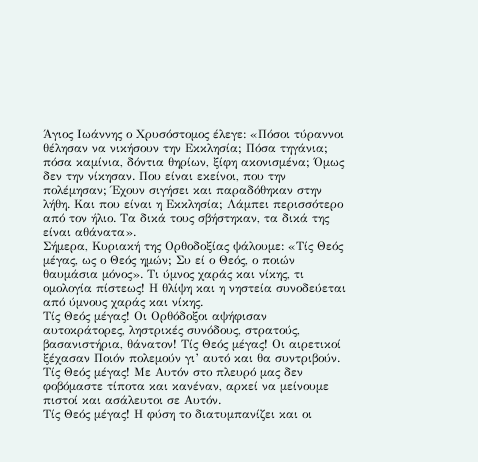Άγιος Ιωάννης ο Χρυσόστομος έλεγε: «Πόσοι τύραννοι θέλησαν να νικήσουν την Εκκλησία; Πόσα τηγάνια; πόσα καμίνια, δόντια θηρίων, ξίφη ακονισμένα; Όμως δεν την νίκησαν. Που είναι εκείνοι, που την πολέμησαν; Έχουν σιγήσει και παραδόθηκαν στην λήθη. Και που είναι η Εκκλησία; Λάμπει περισσότερο από τον ήλιο. Τα δικά τους σβήστηκαν, τα δικά της είναι αθάνατα».
Σήμερα, Κυριακή της Ορθοδοξίας ψάλουμε: «Τίς Θεός μέγας, ως ο Θεός ημών; Συ εί ο Θεός, ο ποιών θαυμάσια μόνος». Τι ύμνος χαράς και νίκης, τι ομολογία πίστεως! Η θλίψη και η νηστεία συνοδεύεται από ύμνους χαράς και νίκης.
Τίς Θεός μέγας! Οι Ορθόδοξοι αψήφισαν αυτοκράτορες, ληστρικές συνόδους, στρατούς, βασανιστήρια, θάνατον! Τίς Θεός μέγας! Οι αιρετικοί ξέχασαν Ποιόν πολεμούν γι’ αυτό και θα συντριβούν.
Τίς Θεός μέγας! Με Αυτόν στο πλευρό μας δεν φοβόμαστε τίποτα και κανέναν, αρκεί να μείνουμε πιστοί και ασάλευτοι σε Αυτόν.
Τίς Θεός μέγας! Η φύση το διατυμπανίζει και οι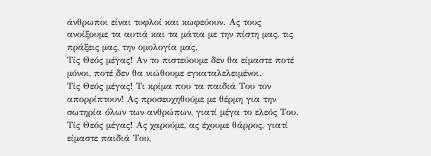άνθρωποι είναι τυφλοί και κωφεύουν. Ας τους ανοίξουμε τα αυτιά και τα μάτια με την πίστη μας, τις πράξεις μας, την ομολογία μας.
Τίς Θεός μέγας! Αν το πιστεύουμε δεν θα είμαστε ποτέ μόνοι, ποτέ δεν θα νιώθουμε εγκαταλελειμένοι.
Τίς Θεός μέγας! Τι κρίμα που τα παιδιά Του τον απορρίπτουν! Ας προσευχηθούμε με θέρμη για την σωτηρία όλων των ανθρώπων, γιατί μέγα το ελεός Του.
Τίς Θεός μέγας! Ας χαρούμε, ας έχουμε θάρρος, γιατί είμαστε παιδιά Του,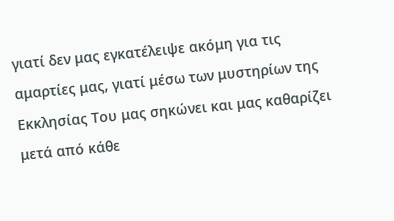γιατί δεν μας εγκατέλειψε ακόμη για τις αμαρτίες μας, γιατί μέσω των μυστηρίων της Εκκλησίας Του μας σηκώνει και μας καθαρίζει μετά από κάθε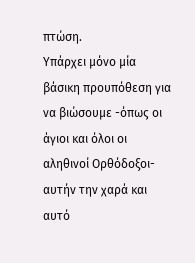πτώση.
Υπάρχει μόνο μία βάσικη προυπόθεση για να βιώσουμε -όπως οι άγιοι και όλοι οι αληθινοί Ορθόδοξοι-  αυτήν την χαρά και αυτό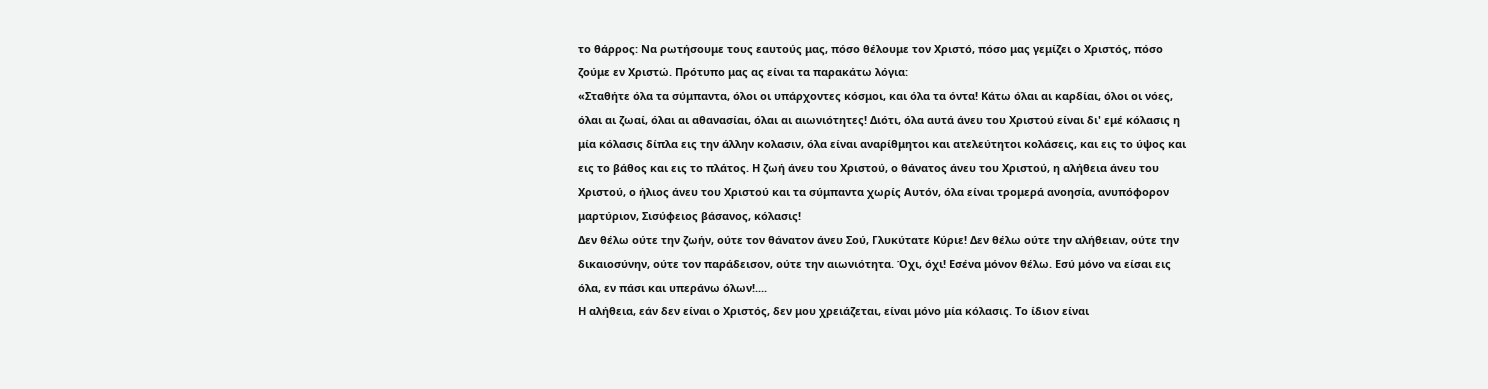το θάρρος: Να ρωτήσουμε τους εαυτούς μας, πόσο θέλουμε τον Χριστό, πόσο μας γεμίζει ο Χριστός, πόσο ζούμε εν Χριστώ. Πρότυπο μας ας είναι τα παρακάτω λόγια:
«Σταθήτε όλα τα σύμπαντα, όλοι οι υπάρχοντες κόσμοι, και όλα τα όντα! Κάτω όλαι αι καρδίαι, όλοι οι νόες, όλαι αι ζωαί, όλαι αι αθανασίαι, όλαι αι αιωνιότητες! Διότι, όλα αυτά άνευ του Χριστού είναι δι' εμέ κόλασις η μία κόλασις δίπλα εις την άλλην κολασιν, όλα είναι αναρίθμητοι και ατελεύτητοι κολάσεις, και εις το ύψος και εις το βάθος και εις το πλάτος. Η ζωή άνευ του Χριστού, ο θάνατος άνευ του Χριστού, η αλήθεια άνευ του Χριστού, ο ήλιος άνευ του Χριστού και τα σύμπαντα χωρίς Αυτόν, όλα είναι τρομερά ανοησία, ανυπόφορον μαρτύριον, Σισύφειος βάσανος, κόλασις!
Δεν θέλω ούτε την ζωήν, ούτε τον θάνατον άνευ Σού, Γλυκύτατε Κύριε! Δεν θέλω ούτε την αλήθειαν, ούτε την δικαιοσύνην, ούτε τον παράδεισον, ούτε την αιωνιότητα. Όχι, όχι! Εσένα μόνον θέλω. Εσύ μόνο να είσαι εις όλα, εν πάσι και υπεράνω όλων!....
Η αλήθεια, εάν δεν είναι ο Χριστός, δεν μου χρειάζεται, είναι μόνο μία κόλασις. Το ίδιον είναι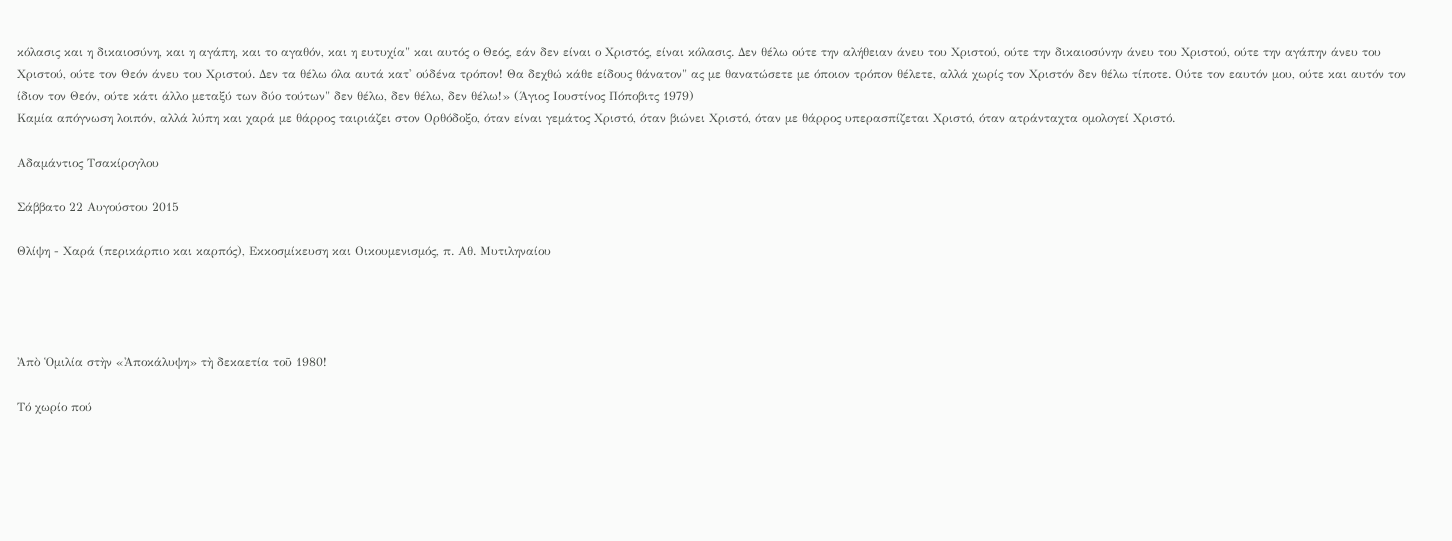κόλασις και η δικαιοσύνη, και η αγάπη, και το αγαθόν, και η ευτυχία" και αυτός ο Θεός, εάν δεν είναι ο Χριστός, είναι κόλασις. Δεν θέλω ούτε την αλήθειαν άνευ του Χριστού, ούτε την δικαιοσύνην άνευ του Χριστού, ούτε την αγάπην άνευ του Χριστού, ούτε τον Θεόν άνευ του Χριστού. Δεν τα θέλω όλα αυτά κατ' ούδένα τρόπον! Θα δεχθώ κάθε είδους θάνατον" ας με θανατώσετε με όποιον τρόπον θέλετε, αλλά χωρίς τον Χριστόν δεν θέλω τίποτε. Ούτε τον εαυτόν μου, ούτε και αυτόν τον ίδιον τον Θεόν, ούτε κάτι άλλο μεταξύ των δύο τούτων" δεν θέλω, δεν θέλω, δεν θέλω!» (Άγιος Ιουστίνος Πόποβιτς 1979)
Καμία απόγνωση λοιπόν, αλλά λύπη και χαρά με θάρρος ταιριάζει στον Ορθόδοξο, όταν είναι γεμάτος Χριστό, όταν βιώνει Χριστό, όταν με θάρρος υπερασπίζεται Χριστό, όταν ατράνταχτα ομολογεί Χριστό.

Αδαμάντιος Τσακίρογλου

Σάββατο 22 Αυγούστου 2015

Θλίψη - Χαρά (περικάρπιο και καρπός), Εκκοσμίκευση και Οικουμενισμός, π. Αθ. Μυτιληναίου




Ἀπὸ Ὁμιλία στὴν «Ἀποκάλυψη» τὴ δεκαετία τοῦ 1980!

Τό χωρίο πού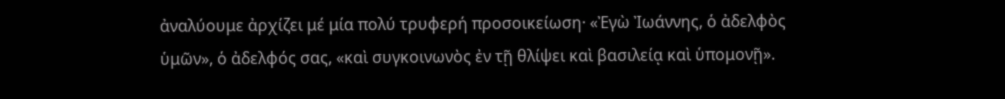ἀναλύουμε ἀρχίζει μέ μία πολύ τρυφερή προσοικείωση· «Ἐγὼ Ἰωάννης, ὁ ἀδελφὸς ὑμῶν», ὁ ἀδελφός σας, «καὶ συγκοινωνὸς ἐν τῇ θλίψει καὶ βασιλείᾳ καὶ ὑπομονῇ».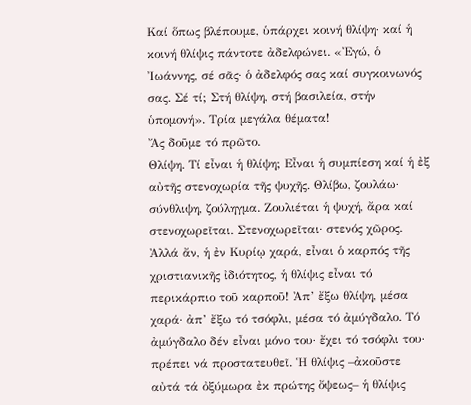Καί ὅπως βλέπουμε, ὑπάρχει κοινή θλίψη· καί ἡ κοινή θλίψις πάντοτε ἀδελφώνει. «Ἐγώ, ὁ Ἰωάννης, σέ σᾶς· ὁ ἀδελφός σας καί συγκοινωνός σας. Σέ τί; Στή θλίψη, στή βασιλεία, στήν ὑπομονή». Τρία μεγάλα θέματα!
Ἄς δοῦμε τό πρῶτο.
Θλίψη. Τί εἶναι ἡ θλίψη; Εἶναι ἡ συμπίεση καί ἡ ἐξ αὐτῆς στενοχωρία τῆς ψυχῆς. Θλίβω, ζουλάω· σύνθλιψη, ζούληγμα. Ζουλιέται ἡ ψυχή, ἄρα καί στενοχωρεῖται. Στενοχωρεῖται· στενός χῶρος.
Ἀλλά ἄν, ἡ ἐν Κυρίῳ χαρά, εἶναι ὁ καρπός τῆς χριστιανικῆς ἰδιότητος, ἡ θλίψις εἶναι τό περικάρπιο τοῦ καρποῦ! Ἀπ’ ἔξω θλίψη, μέσα χαρά· ἀπ’ ἔξω τό τσόφλι, μέσα τό ἀμύγδαλο. Τό ἀμύγδαλο δέν εἶναι μόνο του· ἔχει τό τσόφλι του· πρέπει νά προστατευθεῖ. Ἡ θλίψις –ἀκοῦστε αὐτά τά ὀξύμωρα ἐκ πρώτης ὄψεως– ἡ θλίψις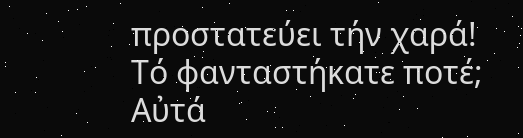προστατεύει τήν χαρά! Τό φανταστήκατε ποτέ; Αὐτά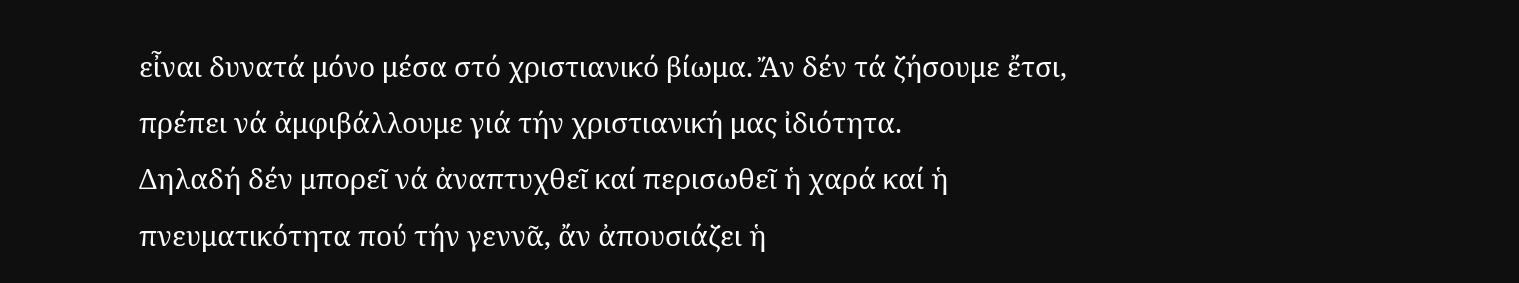εἶναι δυνατά μόνο μέσα στό χριστιανικό βίωμα. Ἄν δέν τά ζήσουμε ἔτσι, πρέπει νά ἀμφιβάλλουμε γιά τήν χριστιανική μας ἰδιότητα.
Δηλαδή δέν μπορεῖ νά ἀναπτυχθεῖ καί περισωθεῖ ἡ χαρά καί ἡ πνευματικότητα πού τήν γεννᾶ, ἄν ἀπουσιάζει ἡ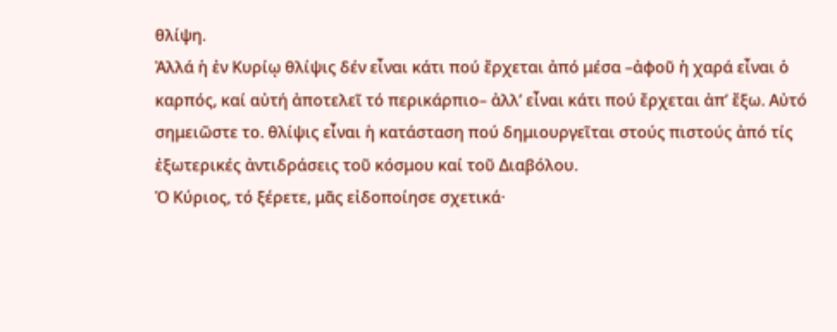θλίψη.
Ἀλλά ἡ ἐν Κυρίῳ θλίψις δέν εἶναι κάτι πού ἔρχεται ἀπό μέσα –ἀφοῦ ἡ χαρά εἶναι ὁ καρπός, καί αὐτή ἀποτελεῖ τό περικάρπιο– ἀλλ’ εἶναι κάτι πού ἔρχεται ἀπ’ ἔξω. Αὐτό σημειῶστε το. θλίψις εἶναι ἡ κατάσταση πού δημιουργεῖται στούς πιστούς ἀπό τίς ἐξωτερικές ἀντιδράσεις τοῦ κόσμου καί τοῦ Διαβόλου.
Ὁ Κύριος, τό ξέρετε, μᾶς εἰδοποίησε σχετικά·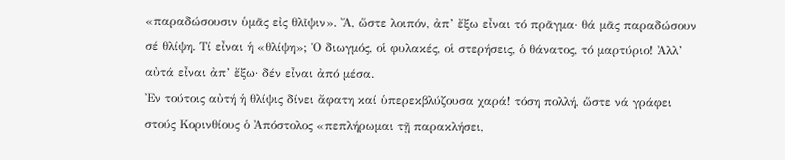«παραδώσουσιν ὑμᾶς εἰς θλῖψιν». Ἄ, ὥστε λοιπόν, ἀπ’ ἔξω εἶναι τό πρᾶγμα· θά μᾶς παραδώσουν σέ θλίψη. Τί εἶναι ἡ «θλίψη»; Ὁ διωγμός, οἱ φυλακές, οἱ στερήσεις, ὁ θάνατος, τό μαρτύριο! Ἀλλ’ αὐτά εἶναι ἀπ’ ἔξω· δέν εἶναι ἀπό μέσα.
Ἐν τούτοις αὐτή ἡ θλίψις δίνει ἄφατη καί ὑπερεκβλύζουσα χαρά! τόση πολλή, ὥστε νά γράφει στούς Κορινθίους ὁ Ἀπόστολος «πεπλήρωμαι τῇ παρακλήσει,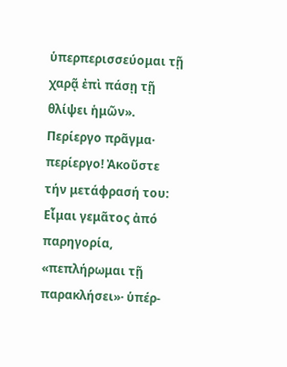ὑπερπερισσεύομαι τῇ χαρᾷ ἐπὶ πάσῃ τῇ θλίψει ἡμῶν». Περίεργο πρᾶγμα· περίεργο! Ἀκοῦστε τήν μετάφρασή του: Εἶμαι γεμᾶτος ἀπό παρηγορία, «πεπλήρωμαι τῇ παρακλήσει»· ὑπέρ-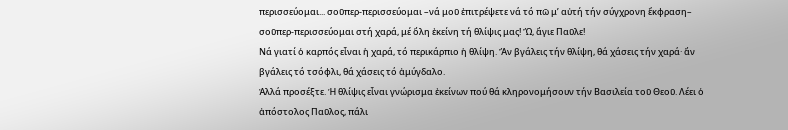περισσεύομαι... σοῦπερ-περισσεύομαι –νά μοῦ ἐπιτρέψετε νά τό πῶ μ’ αὐτή τήν σύγχρονη ἔκφραση– σοῦπερ-περισσεύομαι στή χαρά, μέ ὅλη ἐκείνη τή θλίψις μας! Ὤ, ἅγιε Παῦλε!
Νά γιατί ὁ καρπός εἶναι ἡ χαρά, τό περικάρπιο ἡ θλίψη. Ἄν βγάλεις τήν θλίψη, θά χάσεις τήν χαρά· ἄν βγάλεις τό τσόφλι, θά χάσεις τό ἀμύγδαλο.
Ἀλλά προσέξτε. Ἡ θλίψις εἶναι γνώρισμα ἐκείνων πού θά κληρονομήσουν τήν Βασιλεία τοῦ Θεοῦ. Λέει ὁ ἀπόστολος Παῦλος, πάλι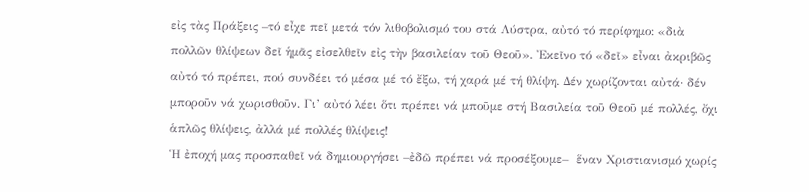εἰς τὰς Πράξεις –τό εἶχε πεῖ μετά τόν λιθοβολισμό του στά Λύστρα, αὐτό τό περίφημο: «διὰ πολλῶν θλίψεων δεῖ ἡμᾶς εἰσελθεῖν εἰς τὴν βασιλείαν τοῦ Θεοῦ». Ἐκεῖνο τό «δεῖ» εἶναι ἀκριβῶς αὐτό τό πρέπει, πού συνδέει τό μέσα μέ τό ἔξω, τή χαρά μέ τή θλίψη. Δέν χωρίζονται αὐτά· δέν μποροῦν νά χωρισθοῦν. Γι’ αὐτό λέει ὅτι πρέπει νά μποῦμε στή Βασιλεία τοῦ Θεοῦ μέ πολλές, ὄχι ἁπλῶς θλίψεις, ἀλλά μέ πολλές θλίψεις!
Ἡ ἐποχή μας προσπαθεῖ νά δημιουργήσει –ἐδῶ πρέπει νά προσέξουμε–  ἕναν Χριστιανισμό χωρίς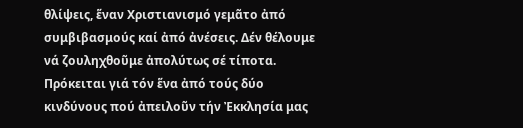θλίψεις, ἕναν Χριστιανισμό γεμᾶτο ἀπό συμβιβασμούς καί ἀπό ἀνέσεις. Δέν θέλουμε νά ζουληχθοῦμε ἀπολύτως σέ τίποτα. Πρόκειται γιά τόν ἕνα ἀπό τούς δύο κινδύνους πού ἀπειλοῦν τήν Ἐκκλησία μας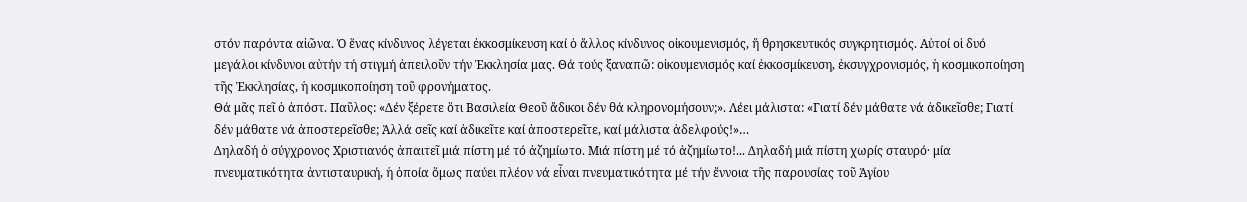στόν παρόντα αἰῶνα. Ὁ ἕνας κίνδυνος λέγεται ἐκκοσμίκευση καί ὁ ἄλλος κίνδυνος οἰκουμενισμός, ἤ θρησκευτικός συγκρητισμός. Αὐτοί οἱ δυό μεγάλοι κίνδυνοι αὐτήν τή στιγμή ἀπειλοῦν τήν Ἐκκλησία μας. Θά τούς ξαναπῶ: οἰκουμενισμός καί ἐκκοσμίκευση, ἐκσυγχρονισμός, ἡ κοσμικοποίηση τῆς Ἐκκλησίας, ἡ κοσμικοποίηση τοῦ φρονήματος.
Θά μᾶς πεῖ ὁ ἀπόστ. Παῦλος: «Δέν ξέρετε ὅτι Βασιλεία Θεοῦ ἄδικοι δέν θά κληρονομήσουν;». Λέει μάλιστα: «Γιατί δέν μάθατε νά ἀδικεῖσθε; Γιατί δέν μάθατε νά ἀποστερεῖσθε; Ἀλλά σεῖς καί ἀδικεῖτε καί ἀποστερεῖτε, καί μάλιστα ἀδελφούς!»…
Δηλαδή ὁ σύγχρονος Χριστιανός ἀπαιτεῖ μιά πίστη μέ τό ἀζημίωτο. Μιά πίστη μέ τό ἀζημίωτο!... Δηλαδή μιά πίστη χωρίς σταυρό· μία πνευματικότητα ἀντισταυρική, ἡ ὁποία ὅμως παύει πλέον νά εἶναι πνευματικότητα μέ τήν ἔννοια τῆς παρουσίας τοῦ Ἁγίου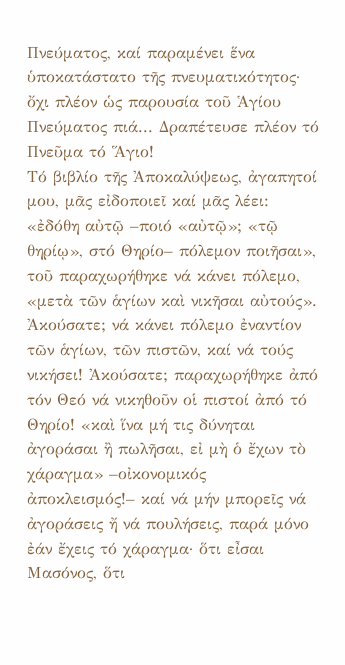Πνεύματος, καί παραμένει ἕνα ὑποκατάστατο τῆς πνευματικότητος· ὄχι πλέον ὡς παρουσία τοῦ Ἁγίου Πνεύματος πιά... Δραπέτευσε πλέον τό Πνεῦμα τό Ἅγιο!
Τό βιβλίο τῆς Ἀποκαλύψεως, ἀγαπητοί μου, μᾶς εἰδοποιεῖ καί μᾶς λέει: «ἐδόθη αὐτῷ –ποιό «αὐτῷ»; «τῷ θηρίῳ», στό Θηρίο– πόλεμον ποιῆσαι», τοῦ παραχωρήθηκε νά κάνει πόλεμο, «μετὰ τῶν ἁγίων καὶ νικῆσαι αὐτούς». Ἀκούσατε; νά κάνει πόλεμο ἐναντίον τῶν ἁγίων, τῶν πιστῶν, καί νά τούς νικήσει! Ἀκούσατε; παραχωρήθηκε ἀπό τόν Θεό νά νικηθοῦν οἱ πιστοί ἀπό τό Θηρίο! «καὶ ἵνα μή τις δύνηται ἀγοράσαι ἢ πωλῆσαι, εἰ μὴ ὁ ἔχων τὸ χάραγμα» –οἰκονομικός ἀποκλεισμός!– καί νά μήν μπορεῖς νά ἀγοράσεις ἤ νά πουλήσεις, παρά μόνο ἐάν ἔχεις τό χάραγμα· ὅτι εἶσαι Μασόνος, ὅτι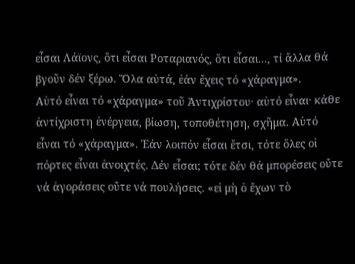εἶσαι Λάϊονς, ὅτι εἶσαι Ροταριανός, ὅτι εἶσαι..., τί ἄλλα θά βγοῦν δέν ξέρω. Ὅλα αὐτά, ἐάν ἔχεις τό «χάραγμα».
Αὐτό εἶναι τό «χάραγμα» τοῦ Ἀντιχρίστου· αὐτό εἶναι· κάθε ἀντίχριστη ἐνέργεια, βίωση, τοποθέτηση, σχῆμα. Αὐτό εἶναι τό «χάραγμα». Ἐάν λοιπόν εἶσαι ἔτσι, τότε ὅλες οἱ πόρτες εἶναι ἀνοιχτές. Δέν εἶσαι; τότε δέν θά μπορέσεις οὔτε νά ἀγοράσεις οὔτε νά πουλήσεις. «εἰ μὴ ὁ ἔχων τὸ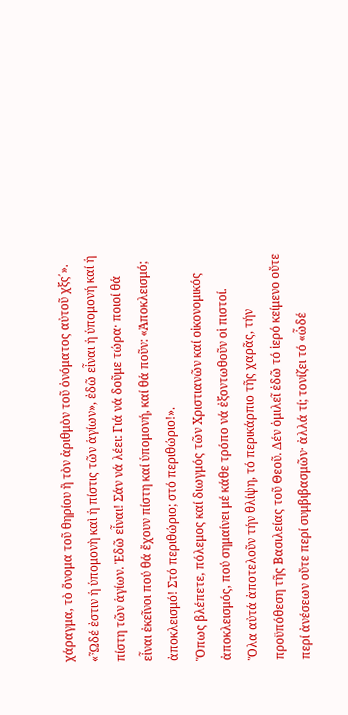χάραγμα, τὸ ὄνομα τοῦ θηρίου ἢ τὸν ἀριθμὸν τοῦ ὀνόματος αὐτοῦ χξς΄». «Ὦδέ ἐστιν ἡ ὑπομονὴ καὶ ἡ πίστις τῶν ἁγίων», ἐδῶ εἶναι ἡ ὑπομονή καί ἡ πίστη τῶν ἁγίων. Ἐδῶ εἶναι! Σάν νά λέει: Γιά νά δοῦμε τώρα· ποιοί θά εἶναι ἐκεῖνοι πού θά ἔχουν πίστη καί ὑπομονή, καί θά ποῦν: «Ἀποκλεισμό; ἀποκλεισμό! Στό περιθώριο; στό περιθώριο!».
Ὅπως βλέπετε, πόλεμος καί διωγμός τῶν Χριστιανῶν καί οἰκονομικός ἀποκλεισμός, πού σημαίνει μέ κάθε τρόπο νά ἐξοντωθοῦν οἱ πιστοί.
Ὅλα αὐτά ἀποτελοῦν τήν θλίψη, τό περικάρπιο τῆς χαρᾶς, τήν προϋπόθεση τῆς Βασιλείας τοῦ Θεοῦ. Δέν ὁμιλεῖ ἐδῶ τό ἱερό κείμενο οὔτε περί ἀνέσεων οὔτε περί συμβιβασμῶν· ἀλλά τί; τονίζει τό «ὧδέ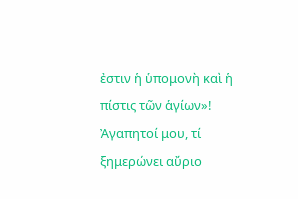ἐστιν ἡ ὑπομονὴ καὶ ἡ πίστις τῶν ἁγίων»!
Ἀγαπητοί μου, τί ξημερώνει αὔριο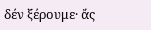δέν ξέρουμε· ἄς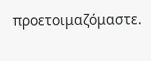προετοιμαζόμαστε.